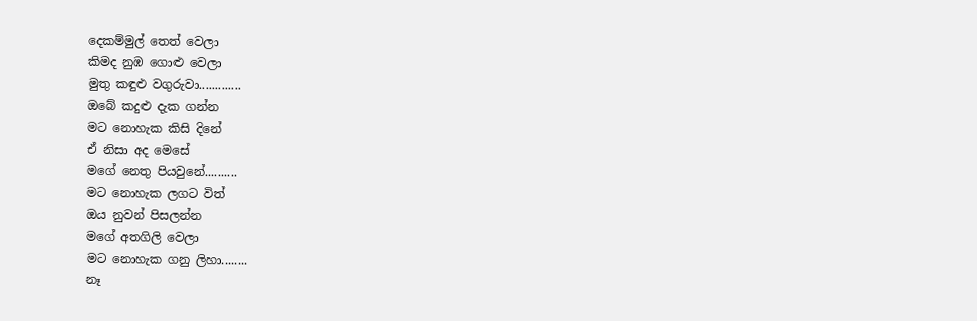දෙකම්මුල් තෙත් වෙලා
කිමද නුඹ ගොළු වෙලා
මුතු කඳුළු වගුරුවා.............
ඔබේ කදුළු දැක ගන්න
මට නොහැක කිසි දිනේ
ඒ නිසා අද මෙසේ
මගේ නෙතු පියවුනේ..........
මට නොහැක ලගට විත්
ඔය නුවන් පිසලන්න
මගේ අතගිලි වෙලා
මට නොහැක ගනු ලිහා........
නෑ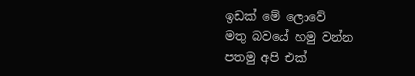ඉඩක් මේ ලොවේ
මතු බවයේ හමු වන්න
පතමු අපි එක්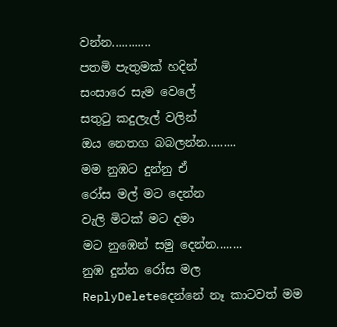වන්න............
පතමි පැතුමක් හදින්
සංසාරෙ සැම වෙලේ
සතුටු කදුලැල් වලින්
ඔය නෙතග බබලන්න.........
මම නුඹට දුන්නු ඒ
රෝස මල් මට දෙන්න
වැලි මිටක් මට දමා
මට නුඹෙන් සමු දෙන්න........
නුඹ දුන්න රෝස මල
ReplyDeleteදෙන්නේ නෑ කාටවත් මම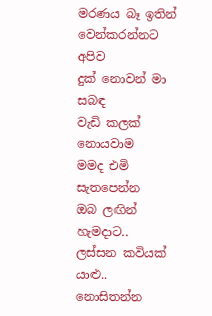මරණය බෑ ඉතින්
වෙන්කරන්නට අපිව
දුක් නොවන් මා සබඳ
වැඩි කලක් නොයවාම
මමද එමි සැතපෙන්න
ඔබ ලඟින් හැමදාට..
ලස්සන කවියක් යාළු..
නොසිතන්න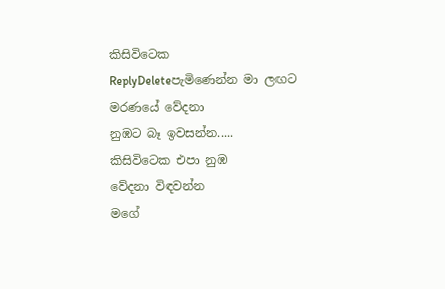කිසිවිටෙක
ReplyDeleteපැමිණෙන්න මා ලඟට
මරණයේ වේදනා
නුඹට බෑ ඉවසන්න.....
කිසිවිටෙක එපා නුඹ
වේදනා විඳවන්න
මගේ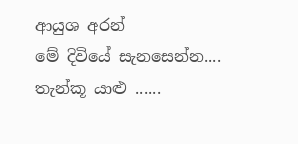ආයුශ අරන්
මේ දිවියේ සැනසෙන්න....
තැන්කූ යාළු ......